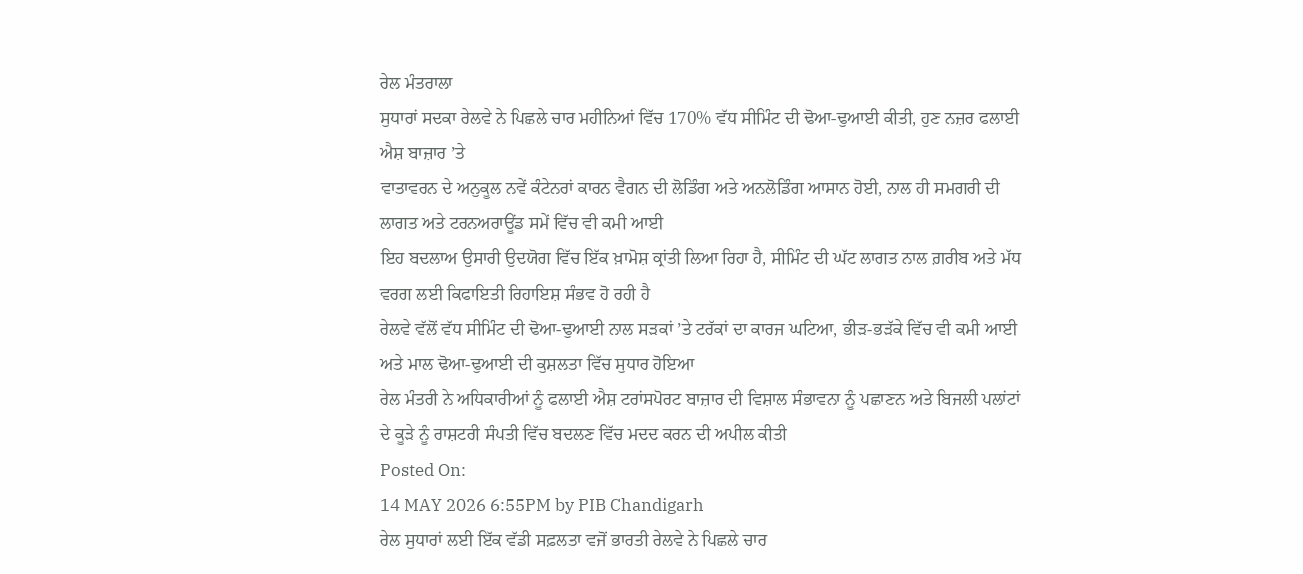ਰੇਲ ਮੰਤਰਾਲਾ
ਸੁਧਾਰਾਂ ਸਦਕਾ ਰੇਲਵੇ ਨੇ ਪਿਛਲੇ ਚਾਰ ਮਹੀਨਿਆਂ ਵਿੱਚ 170% ਵੱਧ ਸੀਮਿੰਟ ਦੀ ਢੋਆ-ਢੁਆਈ ਕੀਤੀ, ਹੁਣ ਨਜ਼ਰ ਫਲਾਈ ਐਸ਼ ਬਾਜ਼ਾਰ ’ਤੇ
ਵਾਤਾਵਰਨ ਦੇ ਅਨੁਕੂਲ ਨਵੇਂ ਕੰਟੇਨਰਾਂ ਕਾਰਨ ਵੈਗਨ ਦੀ ਲੋਡਿੰਗ ਅਤੇ ਅਨਲੋਡਿੰਗ ਆਸਾਨ ਹੋਈ, ਨਾਲ ਹੀ ਸਮਗਰੀ ਦੀ ਲਾਗਤ ਅਤੇ ਟਰਨਅਰਾਊਂਡ ਸਮੇਂ ਵਿੱਚ ਵੀ ਕਮੀ ਆਈ
ਇਹ ਬਦਲਾਅ ਉਸਾਰੀ ਉਦਯੋਗ ਵਿੱਚ ਇੱਕ ਖ਼ਾਮੋਸ਼ ਕ੍ਰਾਂਤੀ ਲਿਆ ਰਿਹਾ ਹੈ, ਸੀਮਿੰਟ ਦੀ ਘੱਟ ਲਾਗਤ ਨਾਲ ਗ਼ਰੀਬ ਅਤੇ ਮੱਧ ਵਰਗ ਲਈ ਕਿਫਾਇਤੀ ਰਿਹਾਇਸ਼ ਸੰਭਵ ਹੋ ਰਹੀ ਹੈ
ਰੇਲਵੇ ਵੱਲੋਂ ਵੱਧ ਸੀਮਿੰਟ ਦੀ ਢੋਆ-ਢੁਆਈ ਨਾਲ ਸੜਕਾਂ ’ਤੇ ਟਰੱਕਾਂ ਦਾ ਕਾਰਜ ਘਟਿਆ, ਭੀੜ-ਭੜੱਕੇ ਵਿੱਚ ਵੀ ਕਮੀ ਆਈ ਅਤੇ ਮਾਲ ਢੋਆ-ਢੁਆਈ ਦੀ ਕੁਸ਼ਲਤਾ ਵਿੱਚ ਸੁਧਾਰ ਹੋਇਆ
ਰੇਲ ਮੰਤਰੀ ਨੇ ਅਧਿਕਾਰੀਆਂ ਨੂੰ ਫਲਾਈ ਐਸ਼ ਟਰਾਂਸਪੋਰਟ ਬਾਜ਼ਾਰ ਦੀ ਵਿਸ਼ਾਲ ਸੰਭਾਵਨਾ ਨੂੰ ਪਛਾਣਨ ਅਤੇ ਬਿਜਲੀ ਪਲਾਂਟਾਂ ਦੇ ਕੂੜੇ ਨੂੰ ਰਾਸ਼ਟਰੀ ਸੰਪਤੀ ਵਿੱਚ ਬਦਲਣ ਵਿੱਚ ਮਦਦ ਕਰਨ ਦੀ ਅਪੀਲ ਕੀਤੀ
Posted On:
14 MAY 2026 6:55PM by PIB Chandigarh
ਰੇਲ ਸੁਧਾਰਾਂ ਲਈ ਇੱਕ ਵੱਡੀ ਸਫ਼ਲਤਾ ਵਜੋਂ ਭਾਰਤੀ ਰੇਲਵੇ ਨੇ ਪਿਛਲੇ ਚਾਰ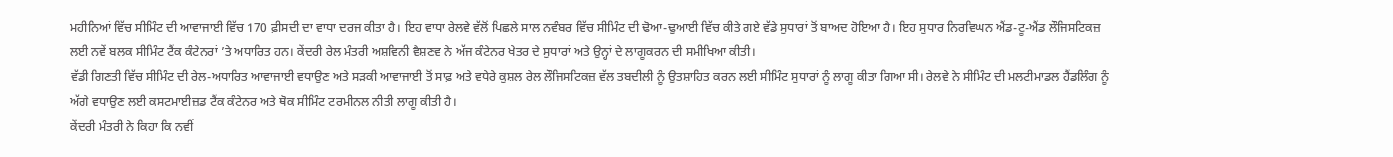ਮਹੀਨਿਆਂ ਵਿੱਚ ਸੀਮਿੰਟ ਦੀ ਆਵਾਜਾਈ ਵਿੱਚ 170 ਫ਼ੀਸਦੀ ਦਾ ਵਾਧਾ ਦਰਜ ਕੀਤਾ ਹੈ। ਇਹ ਵਾਧਾ ਰੇਲਵੇ ਵੱਲੋਂ ਪਿਛਲੇ ਸਾਲ ਨਵੰਬਰ ਵਿੱਚ ਸੀਮਿੰਟ ਦੀ ਢੋਆ-ਢੁਆਈ ਵਿੱਚ ਕੀਤੇ ਗਏ ਵੱਡੇ ਸੁਧਾਰਾਂ ਤੋਂ ਬਾਅਦ ਹੋਇਆ ਹੈ। ਇਹ ਸੁਧਾਰ ਨਿਰਵਿਘਨ ਐਂਡ-ਟੂ-ਐਂਡ ਲੌਜਿਸਟਿਕਜ਼ ਲਈ ਨਵੇਂ ਬਲਕ ਸੀਮਿੰਟ ਟੈਂਕ ਕੰਟੇਨਰਾਂ ’ਤੇ ਅਧਾਰਿਤ ਹਨ। ਕੇਂਦਰੀ ਰੇਲ ਮੰਤਰੀ ਅਸ਼ਵਿਨੀ ਵੈਸ਼ਣਵ ਨੇ ਅੱਜ ਕੰਟੇਨਰ ਖੇਤਰ ਦੇ ਸੁਧਾਰਾਂ ਅਤੇ ਉਨ੍ਹਾਂ ਦੇ ਲਾਗੂਕਰਨ ਦੀ ਸਮੀਖਿਆ ਕੀਤੀ।
ਵੱਡੀ ਗਿਣਤੀ ਵਿੱਚ ਸੀਮਿੰਟ ਦੀ ਰੇਲ-ਅਧਾਰਿਤ ਆਵਾਜਾਈ ਵਧਾਉਣ ਅਤੇ ਸੜਕੀ ਆਵਾਜਾਈ ਤੋਂ ਸਾਫ਼ ਅਤੇ ਵਧੇਰੇ ਕੁਸ਼ਲ ਰੇਲ ਲੌਜਿਸਟਿਕਜ਼ ਵੱਲ ਤਬਦੀਲੀ ਨੂੰ ਉਤਸ਼ਾਹਿਤ ਕਰਨ ਲਈ ਸੀਮਿੰਟ ਸੁਧਾਰਾਂ ਨੂੰ ਲਾਗੂ ਕੀਤਾ ਗਿਆ ਸੀ। ਰੇਲਵੇ ਨੇ ਸੀਮਿੰਟ ਦੀ ਮਲਟੀਮਾਡਲ ਹੈਂਡਲਿੰਗ ਨੂੰ ਅੱਗੇ ਵਧਾਉਣ ਲਈ ਕਸਟਮਾਈਜ਼ਡ ਟੈਂਕ ਕੰਟੇਨਰ ਅਤੇ ਥੋਕ ਸੀਮਿੰਟ ਟਰਮੀਨਲ ਨੀਤੀ ਲਾਗੂ ਕੀਤੀ ਹੈ।
ਕੇਂਦਰੀ ਮੰਤਰੀ ਨੇ ਕਿਹਾ ਕਿ ਨਵੀਂ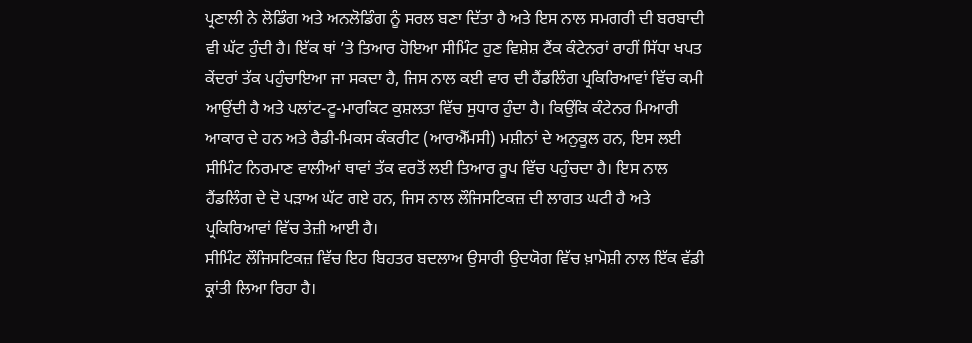ਪ੍ਰਣਾਲੀ ਨੇ ਲੋਡਿੰਗ ਅਤੇ ਅਨਲੋਡਿੰਗ ਨੂੰ ਸਰਲ ਬਣਾ ਦਿੱਤਾ ਹੈ ਅਤੇ ਇਸ ਨਾਲ ਸਮਗਰੀ ਦੀ ਬਰਬਾਦੀ ਵੀ ਘੱਟ ਹੁੰਦੀ ਹੈ। ਇੱਕ ਥਾਂ ’ਤੇ ਤਿਆਰ ਹੋਇਆ ਸੀਮਿੰਟ ਹੁਣ ਵਿਸ਼ੇਸ਼ ਟੈਂਕ ਕੰਟੇਨਰਾਂ ਰਾਹੀਂ ਸਿੱਧਾ ਖਪਤ ਕੇਂਦਰਾਂ ਤੱਕ ਪਹੁੰਚਾਇਆ ਜਾ ਸਕਦਾ ਹੈ, ਜਿਸ ਨਾਲ ਕਈ ਵਾਰ ਦੀ ਹੈਂਡਲਿੰਗ ਪ੍ਰਕਿਰਿਆਵਾਂ ਵਿੱਚ ਕਮੀ ਆਉਂਦੀ ਹੈ ਅਤੇ ਪਲਾਂਟ-ਟੂ-ਮਾਰਕਿਟ ਕੁਸ਼ਲਤਾ ਵਿੱਚ ਸੁਧਾਰ ਹੁੰਦਾ ਹੈ। ਕਿਉਂਕਿ ਕੰਟੇਨਰ ਮਿਆਰੀ ਆਕਾਰ ਦੇ ਹਨ ਅਤੇ ਰੈਡੀ-ਮਿਕਸ ਕੰਕਰੀਟ (ਆਰਐੱਮਸੀ) ਮਸ਼ੀਨਾਂ ਦੇ ਅਨੁਕੂਲ ਹਨ, ਇਸ ਲਈ ਸੀਮਿੰਟ ਨਿਰਮਾਣ ਵਾਲੀਆਂ ਥਾਵਾਂ ਤੱਕ ਵਰਤੋਂ ਲਈ ਤਿਆਰ ਰੂਪ ਵਿੱਚ ਪਹੁੰਚਦਾ ਹੈ। ਇਸ ਨਾਲ ਹੈਂਡਲਿੰਗ ਦੇ ਦੋ ਪੜਾਅ ਘੱਟ ਗਏ ਹਨ, ਜਿਸ ਨਾਲ ਲੌਜਿਸਟਿਕਜ਼ ਦੀ ਲਾਗਤ ਘਟੀ ਹੈ ਅਤੇ ਪ੍ਰਕਿਰਿਆਵਾਂ ਵਿੱਚ ਤੇਜ਼ੀ ਆਈ ਹੈ।
ਸੀਮਿੰਟ ਲੌਜਿਸਟਿਕਜ਼ ਵਿੱਚ ਇਹ ਬਿਹਤਰ ਬਦਲਾਅ ਉਸਾਰੀ ਉਦਯੋਗ ਵਿੱਚ ਖ਼ਾਮੋਸ਼ੀ ਨਾਲ ਇੱਕ ਵੱਡੀ ਕ੍ਰਾਂਤੀ ਲਿਆ ਰਿਹਾ ਹੈ।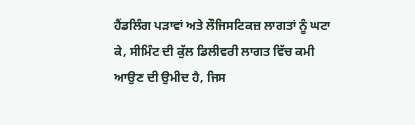ਹੈਂਡਲਿੰਗ ਪੜਾਵਾਂ ਅਤੇ ਲੌਜਿਸਟਿਕਜ਼ ਲਾਗਤਾਂ ਨੂੰ ਘਟਾ ਕੇ, ਸੀਮਿੰਟ ਦੀ ਕੁੱਲ ਡਿਲੀਵਰੀ ਲਾਗਤ ਵਿੱਚ ਕਮੀ ਆਉਣ ਦੀ ਉਮੀਦ ਹੈ, ਜਿਸ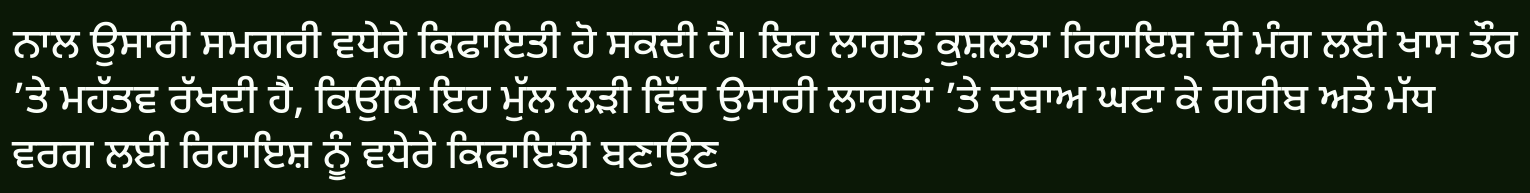ਨਾਲ ਉਸਾਰੀ ਸਮਗਰੀ ਵਧੇਰੇ ਕਿਫਾਇਤੀ ਹੋ ਸਕਦੀ ਹੈ। ਇਹ ਲਾਗਤ ਕੁਸ਼ਲਤਾ ਰਿਹਾਇਸ਼ ਦੀ ਮੰਗ ਲਈ ਖਾਸ ਤੌਰ ’ਤੇ ਮਹੱਤਵ ਰੱਖਦੀ ਹੈ, ਕਿਉਂਕਿ ਇਹ ਮੁੱਲ ਲੜੀ ਵਿੱਚ ਉਸਾਰੀ ਲਾਗਤਾਂ ’ਤੇ ਦਬਾਅ ਘਟਾ ਕੇ ਗਰੀਬ ਅਤੇ ਮੱਧ ਵਰਗ ਲਈ ਰਿਹਾਇਸ਼ ਨੂੰ ਵਧੇਰੇ ਕਿਫਾਇਤੀ ਬਣਾਉਣ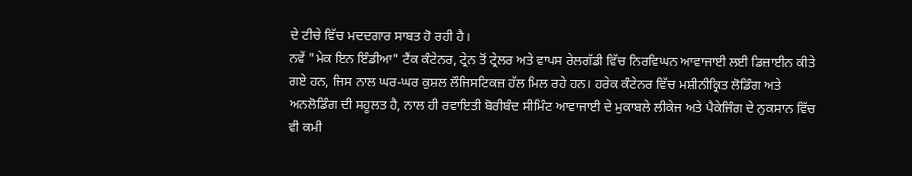ਦੇ ਟੀਚੇ ਵਿੱਚ ਮਦਦਗਾਰ ਸਾਬਤ ਹੋ ਰਹੀ ਹੈ।
ਨਵੇਂ "ਮੇਕ ਇਨ ਇੰਡੀਆ" ਟੈਂਕ ਕੰਟੇਨਰ, ਟ੍ਰੇਨ ਤੋਂ ਟ੍ਰੇਲਰ ਅਤੇ ਵਾਪਸ ਰੇਲਗੱਡੀ ਵਿੱਚ ਨਿਰਵਿਘਨ ਆਵਾਜਾਈ ਲਈ ਡਿਜ਼ਾਈਨ ਕੀਤੇ ਗਏ ਹਨ, ਜਿਸ ਨਾਲ ਘਰ-ਘਰ ਕੁਸ਼ਲ ਲੌਜਿਸਟਿਕਜ਼ ਹੱਲ ਮਿਲ ਰਹੇ ਹਨ। ਹਰੇਕ ਕੰਟੇਨਰ ਵਿੱਚ ਮਸ਼ੀਨੀਕ੍ਰਿਤ ਲੋਡਿੰਗ ਅਤੇ ਅਨਲੋਡਿੰਗ ਦੀ ਸਹੂਲਤ ਹੈ, ਨਾਲ ਹੀ ਰਵਾਇਤੀ ਬੋਰੀਬੰਦ ਸੀਮਿੰਟ ਆਵਾਜਾਈ ਦੇ ਮੁਕਾਬਲੇ ਲੀਕੇਜ ਅਤੇ ਪੈਕੇਜਿੰਗ ਦੇ ਨੁਕਸਾਨ ਵਿੱਚ ਵੀ ਕਮੀ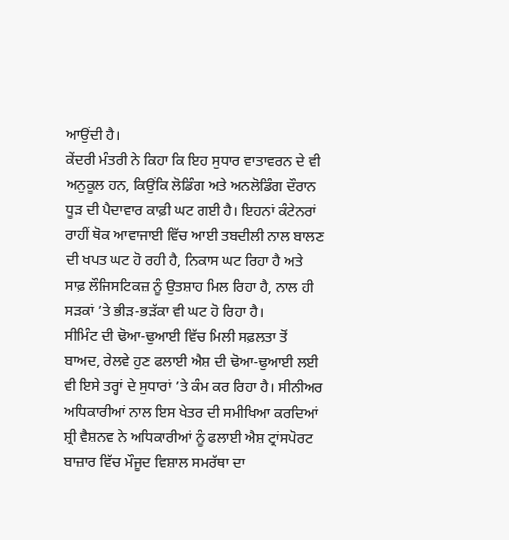ਆਉਂਦੀ ਹੈ।
ਕੇਂਦਰੀ ਮੰਤਰੀ ਨੇ ਕਿਹਾ ਕਿ ਇਹ ਸੁਧਾਰ ਵਾਤਾਵਰਨ ਦੇ ਵੀ ਅਨੁਕੂਲ ਹਨ, ਕਿਉਂਕਿ ਲੋਡਿੰਗ ਅਤੇ ਅਨਲੋਡਿੰਗ ਦੌਰਾਨ ਧੂੜ ਦੀ ਪੈਦਾਵਾਰ ਕਾਫ਼ੀ ਘਟ ਗਈ ਹੈ। ਇਹਨਾਂ ਕੰਟੇਨਰਾਂ ਰਾਹੀਂ ਥੋਕ ਆਵਾਜਾਈ ਵਿੱਚ ਆਈ ਤਬਦੀਲੀ ਨਾਲ ਬਾਲਣ ਦੀ ਖਪਤ ਘਟ ਹੋ ਰਹੀ ਹੈ, ਨਿਕਾਸ ਘਟ ਰਿਹਾ ਹੈ ਅਤੇ ਸਾਫ਼ ਲੌਜਿਸਟਿਕਜ਼ ਨੂੰ ਉਤਸ਼ਾਹ ਮਿਲ ਰਿਹਾ ਹੈ, ਨਾਲ ਹੀ ਸੜਕਾਂ ’ਤੇ ਭੀੜ-ਭੜੱਕਾ ਵੀ ਘਟ ਹੋ ਰਿਹਾ ਹੈ।
ਸੀਮਿੰਟ ਦੀ ਢੋਆ-ਢੁਆਈ ਵਿੱਚ ਮਿਲੀ ਸਫ਼ਲਤਾ ਤੋਂ ਬਾਅਦ, ਰੇਲਵੇ ਹੁਣ ਫਲਾਈ ਐਸ਼ ਦੀ ਢੋਆ-ਢੁਆਈ ਲਈ ਵੀ ਇਸੇ ਤਰ੍ਹਾਂ ਦੇ ਸੁਧਾਰਾਂ ’ਤੇ ਕੰਮ ਕਰ ਰਿਹਾ ਹੈ। ਸੀਨੀਅਰ ਅਧਿਕਾਰੀਆਂ ਨਾਲ ਇਸ ਖੇਤਰ ਦੀ ਸਮੀਖਿਆ ਕਰਦਿਆਂ ਸ਼੍ਰੀ ਵੈਸ਼ਨਵ ਨੇ ਅਧਿਕਾਰੀਆਂ ਨੂੰ ਫਲਾਈ ਐਸ਼ ਟ੍ਰਾਂਸਪੋਰਟ ਬਾਜ਼ਾਰ ਵਿੱਚ ਮੌਜੂਦ ਵਿਸ਼ਾਲ ਸਮਰੱਥਾ ਦਾ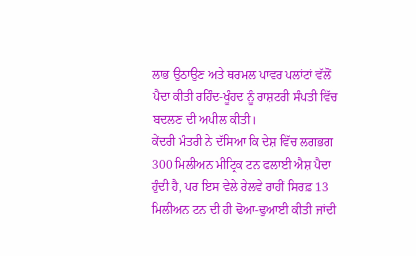ਲਾਭ ਉਠਾਉਣ ਅਤੇ ਥਰਮਲ ਪਾਵਰ ਪਲਾਂਟਾਂ ਵੱਲੋਂ ਪੈਦਾ ਕੀਤੀ ਰਹਿੰਦ-ਖੂੰਹਦ ਨੂੰ ਰਾਸ਼ਟਰੀ ਸੰਪਤੀ ਵਿੱਚ ਬਦਲਣ ਦੀ ਅਪੀਲ ਕੀਤੀ।
ਕੇਂਦਰੀ ਮੰਤਰੀ ਨੇ ਦੱਸਿਆ ਕਿ ਦੇਸ਼ ਵਿੱਚ ਲਗਭਗ 300 ਮਿਲੀਅਨ ਮੀਟ੍ਰਿਕ ਟਨ ਫਲਾਈ ਐਸ਼ ਪੈਦਾ ਹੁੰਦੀ ਹੈ, ਪਰ ਇਸ ਵੇਲੇ ਰੇਲਵੇ ਰਾਹੀਂ ਸਿਰਫ਼ 13 ਮਿਲੀਅਨ ਟਨ ਦੀ ਹੀ ਢੋਆ-ਢੁਆਈ ਕੀਤੀ ਜਾਂਦੀ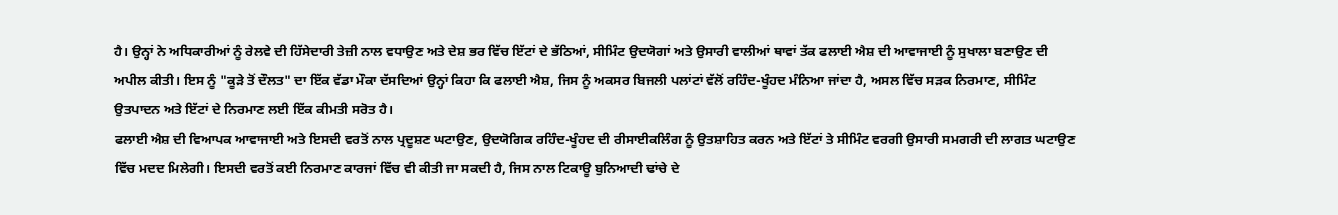ਹੈ। ਉਨ੍ਹਾਂ ਨੇ ਅਧਿਕਾਰੀਆਂ ਨੂੰ ਰੇਲਵੇ ਦੀ ਹਿੱਸੇਦਾਰੀ ਤੇਜ਼ੀ ਨਾਲ ਵਧਾਉਣ ਅਤੇ ਦੇਸ਼ ਭਰ ਵਿੱਚ ਇੱਟਾਂ ਦੇ ਭੱਠਿਆਂ, ਸੀਮਿੰਟ ਉਦਯੋਗਾਂ ਅਤੇ ਉਸਾਰੀ ਵਾਲੀਆਂ ਥਾਵਾਂ ਤੱਕ ਫਲਾਈ ਐਸ਼ ਦੀ ਆਵਾਜਾਈ ਨੂੰ ਸੁਖਾਲਾ ਬਣਾਉਣ ਦੀ ਅਪੀਲ ਕੀਤੀ। ਇਸ ਨੂੰ "ਕੂੜੇ ਤੋਂ ਦੌਲਤ" ਦਾ ਇੱਕ ਵੱਡਾ ਮੌਕਾ ਦੱਸਦਿਆਂ ਉਨ੍ਹਾਂ ਕਿਹਾ ਕਿ ਫਲਾਈ ਐਸ਼, ਜਿਸ ਨੂੰ ਅਕਸਰ ਬਿਜਲੀ ਪਲਾਂਟਾਂ ਵੱਲੋਂ ਰਹਿੰਦ-ਖੂੰਹਦ ਮੰਨਿਆ ਜਾਂਦਾ ਹੈ, ਅਸਲ ਵਿੱਚ ਸੜਕ ਨਿਰਮਾਣ, ਸੀਮਿੰਟ ਉਤਪਾਦਨ ਅਤੇ ਇੱਟਾਂ ਦੇ ਨਿਰਮਾਣ ਲਈ ਇੱਕ ਕੀਮਤੀ ਸਰੋਤ ਹੈ।
ਫਲਾਈ ਐਸ਼ ਦੀ ਵਿਆਪਕ ਆਵਾਜਾਈ ਅਤੇ ਇਸਦੀ ਵਰਤੋਂ ਨਾਲ ਪ੍ਰਦੂਸ਼ਣ ਘਟਾਉਣ, ਉਦਯੋਗਿਕ ਰਹਿੰਦ-ਖੂੰਹਦ ਦੀ ਰੀਸਾਈਕਲਿੰਗ ਨੂੰ ਉਤਸ਼ਾਹਿਤ ਕਰਨ ਅਤੇ ਇੱਟਾਂ ਤੇ ਸੀਮਿੰਟ ਵਰਗੀ ਉਸਾਰੀ ਸਮਗਰੀ ਦੀ ਲਾਗਤ ਘਟਾਉਣ ਵਿੱਚ ਮਦਦ ਮਿਲੇਗੀ। ਇਸਦੀ ਵਰਤੋਂ ਕਈ ਨਿਰਮਾਣ ਕਾਰਜਾਂ ਵਿੱਚ ਵੀ ਕੀਤੀ ਜਾ ਸਕਦੀ ਹੈ, ਜਿਸ ਨਾਲ ਟਿਕਾਊ ਬੁਨਿਆਦੀ ਢਾਂਚੇ ਦੇ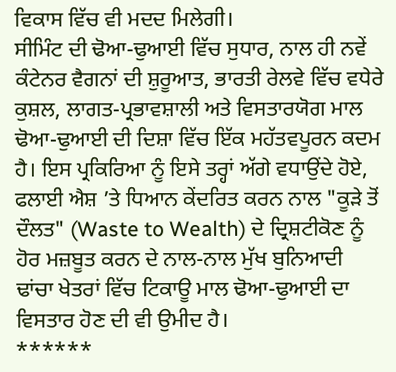ਵਿਕਾਸ ਵਿੱਚ ਵੀ ਮਦਦ ਮਿਲੇਗੀ।
ਸੀਮਿੰਟ ਦੀ ਢੋਆ-ਢੁਆਈ ਵਿੱਚ ਸੁਧਾਰ, ਨਾਲ ਹੀ ਨਵੇਂ ਕੰਟੇਨਰ ਵੈਗਨਾਂ ਦੀ ਸ਼ੁਰੂਆਤ, ਭਾਰਤੀ ਰੇਲਵੇ ਵਿੱਚ ਵਧੇਰੇ ਕੁਸ਼ਲ, ਲਾਗਤ-ਪ੍ਰਭਾਵਸ਼ਾਲੀ ਅਤੇ ਵਿਸਤਾਰਯੋਗ ਮਾਲ ਢੋਆ-ਢੁਆਈ ਦੀ ਦਿਸ਼ਾ ਵਿੱਚ ਇੱਕ ਮਹੱਤਵਪੂਰਨ ਕਦਮ ਹੈ। ਇਸ ਪ੍ਰਕਿਰਿਆ ਨੂੰ ਇਸੇ ਤਰ੍ਹਾਂ ਅੱਗੇ ਵਧਾਉਂਦੇ ਹੋਏ, ਫਲਾਈ ਐਸ਼ ’ਤੇ ਧਿਆਨ ਕੇਂਦਰਿਤ ਕਰਨ ਨਾਲ "ਕੂੜੇ ਤੋਂ ਦੌਲਤ" (Waste to Wealth) ਦੇ ਦ੍ਰਿਸ਼ਟੀਕੋਣ ਨੂੰ ਹੋਰ ਮਜ਼ਬੂਤ ਕਰਨ ਦੇ ਨਾਲ-ਨਾਲ ਮੁੱਖ ਬੁਨਿਆਦੀ ਢਾਂਚਾ ਖੇਤਰਾਂ ਵਿੱਚ ਟਿਕਾਊ ਮਾਲ ਢੋਆ-ਢੁਆਈ ਦਾ ਵਿਸਤਾਰ ਹੋਣ ਦੀ ਵੀ ਉਮੀਦ ਹੈ।
******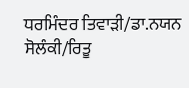ਧਰਮਿੰਦਰ ਤਿਵਾੜੀ/ਡਾ.ਨਯਨ ਸੋਲੰਕੀ/ਰਿਤੂ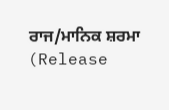ਰਾਜ/ਮਾਨਿਕ ਸ਼ਰਮਾ
(Release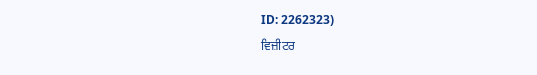ID: 2262323)
ਵਿਜ਼ੀਟਰ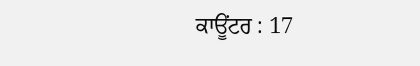ਕਾਊਂਟਰ : 17